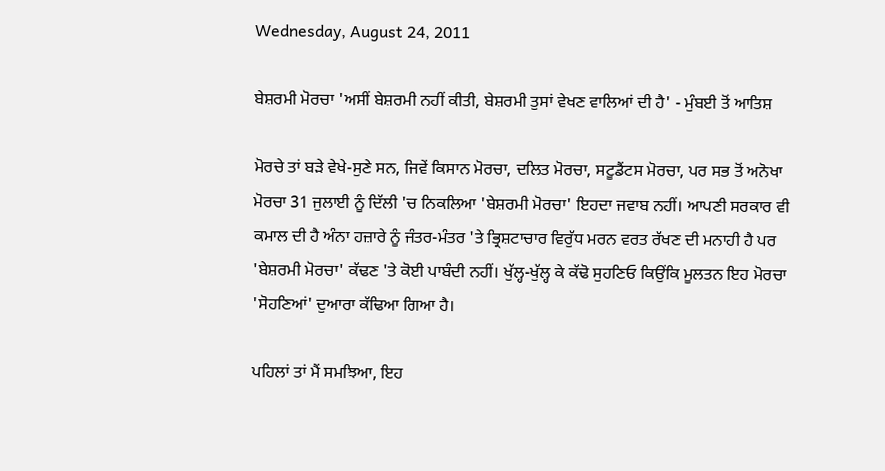Wednesday, August 24, 2011

ਬੇਸ਼ਰਮੀ ਮੋਰਚਾ 'ਅਸੀਂ ਬੇਸ਼ਰਮੀ ਨਹੀਂ ਕੀਤੀ, ਬੇਸ਼ਰਮੀ ਤੁਸਾਂ ਵੇਖਣ ਵਾਲਿਆਂ ਦੀ ਹੈ' - ਮੁੰਬਈ ਤੋਂ ਆਤਿਸ਼

ਮੋਰਚੇ ਤਾਂ ਬੜੇ ਵੇਖੇ-ਸੁਣੇ ਸਨ, ਜਿਵੇਂ ਕਿਸਾਨ ਮੋਰਚਾ, ਦਲਿਤ ਮੋਰਚਾ, ਸਟੂਡੈਂਟਸ ਮੋਰਚਾ, ਪਰ ਸਭ ਤੋਂ ਅਨੋਖਾ ਮੋਰਚਾ 31 ਜੁਲਾਈ ਨੂੰ ਦਿੱਲੀ 'ਚ ਨਿਕਲਿਆ 'ਬੇਸ਼ਰਮੀ ਮੋਰਚਾ' ਇਹਦਾ ਜਵਾਬ ਨਹੀਂ। ਆਪਣੀ ਸਰਕਾਰ ਵੀ ਕਮਾਲ ਦੀ ਹੈ ਅੰਨਾ ਹਜ਼ਾਰੇ ਨੂੰ ਜੰਤਰ-ਮੰਤਰ 'ਤੇ ਭ੍ਰਿਸ਼ਟਾਚਾਰ ਵਿਰੁੱਧ ਮਰਨ ਵਰਤ ਰੱਖਣ ਦੀ ਮਨਾਹੀ ਹੈ ਪਰ 'ਬੇਸ਼ਰਮੀ ਮੋਰਚਾ' ਕੱਢਣ 'ਤੇ ਕੋਈ ਪਾਬੰਦੀ ਨਹੀਂ। ਖੁੱਲ੍ਹ-ਖੁੱਲ੍ਹ ਕੇ ਕੱਢੋ ਸੁਹਣਿਓ ਕਿਉਂਕਿ ਮੂਲਤਨ ਇਹ ਮੋਰਚਾ 'ਸੋਹਣਿਆਂ' ਦੁਆਰਾ ਕੱਢਿਆ ਗਿਆ ਹੈ।

ਪਹਿਲਾਂ ਤਾਂ ਮੈਂ ਸਮਝਿਆ, ਇਹ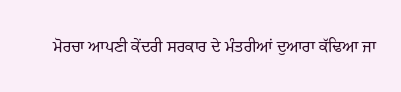ਮੋਰਚਾ ਆਪਣੀ ਕੇਂਦਰੀ ਸਰਕਾਰ ਦੇ ਮੰਤਰੀਆਂ ਦੁਆਰਾ ਕੱਢਿਆ ਜਾ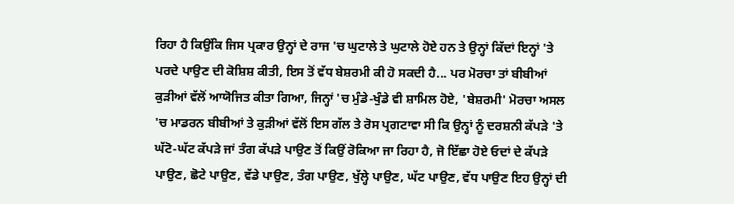ਰਿਹਾ ਹੈ ਕਿਉਂਕਿ ਜਿਸ ਪ੍ਰਕਾਰ ਉਨ੍ਹਾਂ ਦੇ ਰਾਜ 'ਚ ਘੁਟਾਲੇ ਤੇ ਘੁਟਾਲੇ ਹੋਏ ਹਨ ਤੇ ਉਨ੍ਹਾਂ ਕਿੱਦਾਂ ਇਨ੍ਹਾਂ 'ਤੇ ਪਰਦੇ ਪਾਉਣ ਦੀ ਕੋਸ਼ਿਸ਼ ਕੀਤੀ, ਇਸ ਤੋਂ ਵੱਧ ਬੇਸ਼ਰਮੀ ਕੀ ਹੋ ਸਕਦੀ ਹੈ... ਪਰ ਮੋਰਚਾ ਤਾਂ ਬੀਬੀਆਂ ਕੁੜੀਆਂ ਵੱਲੋਂ ਆਯੋਜਿਤ ਕੀਤਾ ਗਿਆ, ਜਿਨ੍ਹਾਂ 'ਚ ਮੁੰਡੇ-ਖੁੰਡੇ ਵੀ ਸ਼ਾਮਿਲ ਹੋਏ, 'ਬੇਸ਼ਰਮੀ' ਮੋਰਚਾ ਅਸਲ 'ਚ ਮਾਡਰਨ ਬੀਬੀਆਂ ਤੇ ਕੁੜੀਆਂ ਵੱਲੋਂ ਇਸ ਗੱਲ ਤੇ ਰੋਸ ਪ੍ਰਗਟਾਵਾ ਸੀ ਕਿ ਉਨ੍ਹਾਂ ਨੂੰ ਦਰਸ਼ਨੀ ਕੱਪੜੇ 'ਤੇ ਘੱਟੋ-ਘੱਟ ਕੱਪੜੇ ਜਾਂ ਤੰਗ ਕੱਪੜੇ ਪਾਉਣ ਤੋਂ ਕਿਉਂ ਰੋਕਿਆ ਜਾ ਰਿਹਾ ਹੈ, ਜੋ ਇੱਛਾ ਹੋਏ ਓਦਾਂ ਦੇ ਕੱਪੜੇ ਪਾਉਣ, ਛੋਟੇ ਪਾਉਣ, ਵੱਡੇ ਪਾਉਣ, ਤੰਗ ਪਾਉਣ, ਖੁੱਲ੍ਹੇ ਪਾਉਣ, ਘੱਟ ਪਾਉਣ, ਵੱਧ ਪਾਉਣ ਇਹ ਉਨ੍ਹਾਂ ਦੀ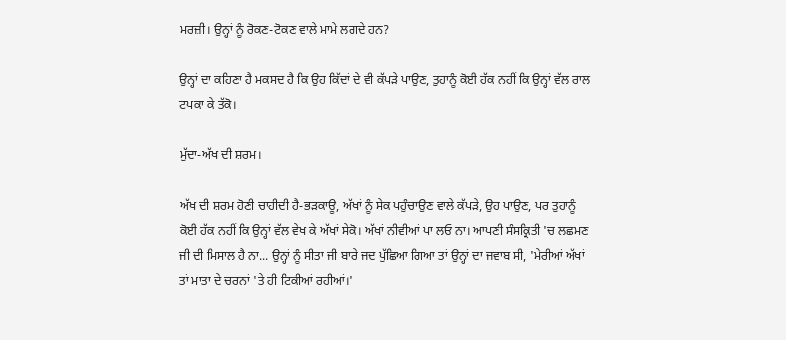ਮਰਜ਼ੀ। ਉਨ੍ਹਾਂ ਨੂੰ ਰੋਕਣ-ਟੋਕਣ ਵਾਲੇ ਮਾਮੇ ਲਗਦੇ ਹਨ?

ਉਨ੍ਹਾਂ ਦਾ ਕਹਿਣਾ ਹੈ ਮਕਸਦ ਹੈ ਕਿ ਉਹ ਕਿੱਦਾਂ ਦੇ ਵੀ ਕੱਪੜੇ ਪਾਉਣ, ਤੁਹਾਨੂੰ ਕੋਈ ਹੱਕ ਨਹੀਂ ਕਿ ਉਨ੍ਹਾਂ ਵੱਲ ਰਾਲ ਟਪਕਾ ਕੇ ਤੱਕੋ।

ਮੁੱਦਾ-ਅੱਖ ਦੀ ਸ਼ਰਮ।

ਅੱਖ ਦੀ ਸ਼ਰਮ ਹੋਣੀ ਚਾਹੀਦੀ ਹੈ-ਭੜਕਾਊ, ਅੱਖਾਂ ਨੂੰ ਸੇਕ ਪਹੁੰਚਾਉਣ ਵਾਲੇ ਕੱਪੜੇ, ਉਹ ਪਾਉਣ, ਪਰ ਤੁਹਾਨੂੰ ਕੋਈ ਹੱਕ ਨਹੀਂ ਕਿ ਉਨ੍ਹਾਂ ਵੱਲ ਵੇਖ ਕੇ ਅੱਖਾਂ ਸੇਕੋ। ਅੱਖਾਂ ਨੀਵੀਆਂ ਪਾ ਲਓ ਨਾ। ਆਪਣੀ ਸੰਸਕ੍ਰਿਤੀ 'ਚ ਲਛਮਣ ਜੀ ਦੀ ਮਿਸਾਲ ਹੈ ਨਾ... ਉਨ੍ਹਾਂ ਨੂੰ ਸੀਤਾ ਜੀ ਬਾਰੇ ਜਦ ਪੁੱਛਿਆ ਗਿਆ ਤਾਂ ਉਨ੍ਹਾਂ ਦਾ ਜਵਾਬ ਸੀ, 'ਮੇਰੀਆਂ ਅੱਖਾਂ ਤਾਂ ਮਾਤਾ ਦੇ ਚਰਨਾਂ 'ਤੇ ਹੀ ਟਿਕੀਆਂ ਰਹੀਆਂ।'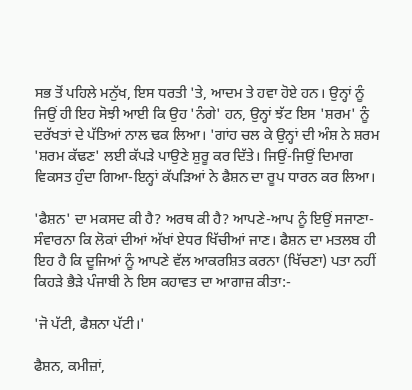ਸਭ ਤੋਂ ਪਹਿਲੇ ਮਨੁੱਖ, ਇਸ ਧਰਤੀ 'ਤੇ, ਆਦਮ ਤੇ ਹਵਾ ਹੋਏ ਹਨ। ਉਨ੍ਹਾਂ ਨੂੰ ਜਿਉਂ ਹੀ ਇਹ ਸੋਝੀ ਆਈ ਕਿ ਉਹ 'ਨੰਗੇ' ਹਨ, ਉਨ੍ਹਾਂ ਝੱਟ ਇਸ 'ਸ਼ਰਮ' ਨੂੰ ਦਰੱਖਤਾਂ ਦੇ ਪੱਤਿਆਂ ਨਾਲ ਢਕ ਲਿਆ। 'ਗਾਂਹ ਚਲ ਕੇ ਉਨ੍ਹਾਂ ਦੀ ਅੰਸ਼ ਨੇ ਸ਼ਰਮ 'ਸ਼ਰਮ ਕੱਢਣ' ਲਈ ਕੱਪੜੇ ਪਾਉਣੇ ਸ਼ੁਰੂ ਕਰ ਦਿੱਤੇ। ਜਿਉਂ-ਜਿਉਂ ਦਿਮਾਗ ਵਿਕਸਤ ਹੁੰਦਾ ਗਿਆ-ਇਨ੍ਹਾਂ ਕੱਪੜਿਆਂ ਨੇ ਫੈਸ਼ਨ ਦਾ ਰੂਪ ਧਾਰਨ ਕਰ ਲਿਆ।

'ਫੈਸ਼ਨ' ਦਾ ਮਕਸਦ ਕੀ ਹੈ? ਅਰਥ ਕੀ ਹੈ? ਆਪਣੇ-ਆਪ ਨੂੰ ਇਉਂ ਸਜਾਣਾ-ਸੰਵਾਰਨਾ ਕਿ ਲੋਕਾਂ ਦੀਆਂ ਅੱਖਾਂ ਏਧਰ ਖਿੱਚੀਆਂ ਜਾਣ। ਫੈਸ਼ਨ ਦਾ ਮਤਲਬ ਹੀ ਇਹ ਹੈ ਕਿ ਦੂਜਿਆਂ ਨੂੰ ਆਪਣੇ ਵੱਲ ਆਕਰਸ਼ਿਤ ਕਰਨਾ (ਖਿੱਚਣਾ) ਪਤਾ ਨਹੀਂ ਕਿਹੜੇ ਭੈੜੇ ਪੰਜਾਬੀ ਨੇ ਇਸ ਕਹਾਵਤ ਦਾ ਆਗਾਜ਼ ਕੀਤਾ:-

'ਜੋ ਪੱਟੀ, ਫੈਸ਼ਨਾ ਪੱਟੀ।'

ਫੈਸ਼ਨ, ਕਮੀਜ਼ਾਂ,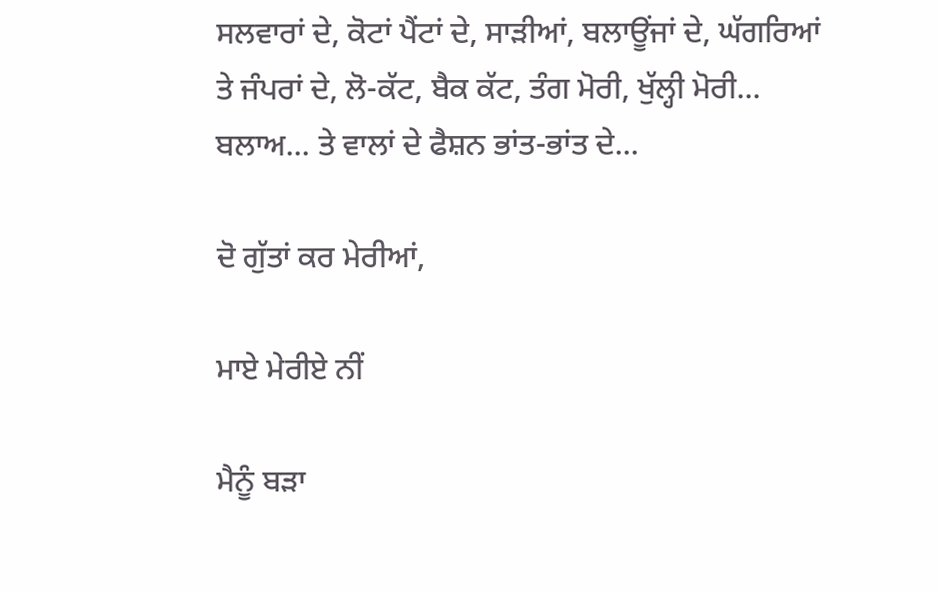ਸਲਵਾਰਾਂ ਦੇ, ਕੋਟਾਂ ਪੈਂਟਾਂ ਦੇ, ਸਾੜੀਆਂ, ਬਲਾਊਂਜਾਂ ਦੇ, ਘੱਗਰਿਆਂ ਤੇ ਜੰਪਰਾਂ ਦੇ, ਲੋ-ਕੱਟ, ਬੈਕ ਕੱਟ, ਤੰਗ ਮੋਰੀ, ਖੁੱਲ੍ਹੀ ਮੋਰੀ... ਬਲਾਅ... ਤੇ ਵਾਲਾਂ ਦੇ ਫੈਸ਼ਨ ਭਾਂਤ-ਭਾਂਤ ਦੇ...

ਦੋ ਗੁੱਤਾਂ ਕਰ ਮੇਰੀਆਂ,

ਮਾਏ ਮੇਰੀਏ ਨੀਂ

ਮੈਨੂੰ ਬੜਾ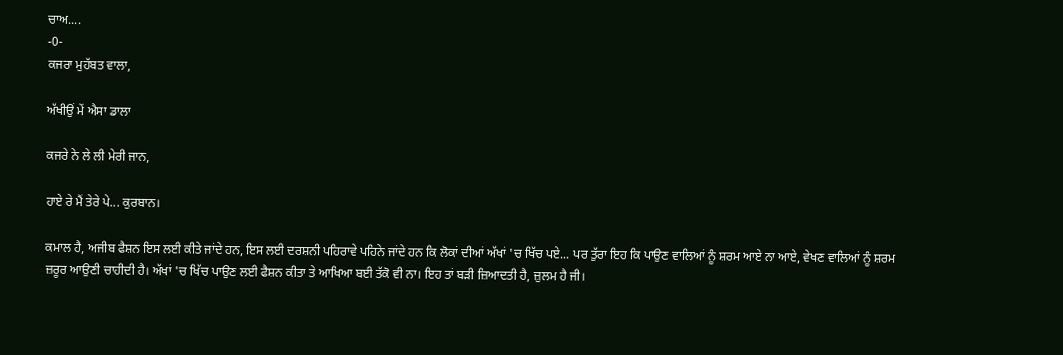ਚਾਅ....
-0-
ਕਜਰਾ ਮੁਹੱਬਤ ਵਾਲਾ,

ਅੱਖੀਉਂ ਮੇਂ ਐਸਾ ਡਾਲਾ

ਕਜਰੇ ਨੇ ਲੇ ਲੀ ਮੇਰੀ ਜਾਨ,

ਹਾਏ ਰੇ ਮੈਂ ਤੇਰੇ ਪੇ... ਕੁਰਬਾਨ।

ਕਮਾਲ ਹੈ, ਅਜੀਬ ਫੈਸ਼ਨ ਇਸ ਲਈ ਕੀਤੇ ਜਾਂਦੇ ਹਨ, ਇਸ ਲਈ ਦਰਸ਼ਨੀ ਪਹਿਰਾਵੇ ਪਹਿਨੇ ਜਾਂਦੇ ਹਨ ਕਿ ਲੋਕਾਂ ਦੀਆਂ ਅੱਖਾਂ 'ਚ ਖਿੱਚ ਪਏ... ਪਰ ਤੁੱਰਾ ਇਹ ਕਿ ਪਾਉਣ ਵਾਲਿਆਂ ਨੂੰ ਸ਼ਰਮ ਆਏ ਨਾ ਆਏ, ਵੇਖਣ ਵਾਲਿਆਂ ਨੂੰ ਸ਼ਰਮ ਜ਼ਰੂਰ ਆਉਣੀ ਚਾਹੀਦੀ ਹੈ। ਅੱਖਾਂ 'ਚ ਖਿੱਚ ਪਾਉਣ ਲਈ ਫੈਸ਼ਨ ਕੀਤਾ ਤੇ ਆਖਿਆ ਬਈ ਤੱਕੋ ਵੀ ਨਾ। ਇਹ ਤਾਂ ਬੜੀ ਜ਼ਿਆਦਤੀ ਹੈ, ਜ਼ੁਲਮ ਹੈ ਜੀ।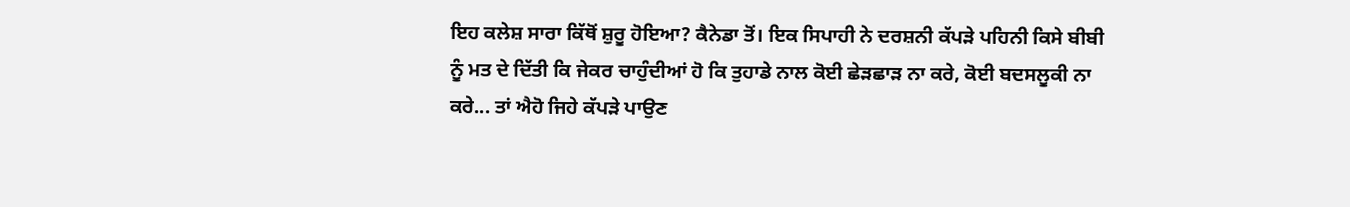ਇਹ ਕਲੇਸ਼ ਸਾਰਾ ਕਿੱਥੋਂ ਸ਼ੁਰੂ ਹੋਇਆ? ਕੈਨੇਡਾ ਤੋਂ। ਇਕ ਸਿਪਾਹੀ ਨੇ ਦਰਸ਼ਨੀ ਕੱਪੜੇ ਪਹਿਨੀ ਕਿਸੇ ਬੀਬੀ ਨੂੰ ਮਤ ਦੇ ਦਿੱਤੀ ਕਿ ਜੇਕਰ ਚਾਹੁੰਦੀਆਂ ਹੋ ਕਿ ਤੁਹਾਡੇ ਨਾਲ ਕੋਈ ਛੇੜਛਾੜ ਨਾ ਕਰੇ, ਕੋਈ ਬਦਸਲੂਕੀ ਨਾ ਕਰੇ... ਤਾਂ ਐਹੋ ਜਿਹੇ ਕੱਪੜੇ ਪਾਉਣ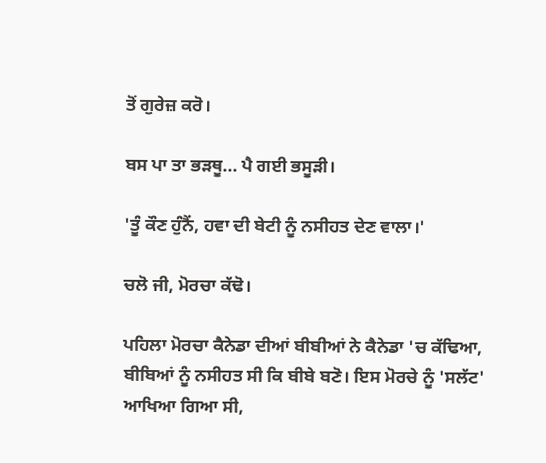ਤੋਂ ਗੁਰੇਜ਼ ਕਰੋ।

ਬਸ ਪਾ ਤਾ ਭੜਥੂ... ਪੈ ਗਈ ਭਸੂੜੀ।

'ਤੂੰ ਕੌਣ ਹੁੰਨੈਂ, ਹਵਾ ਦੀ ਬੇਟੀ ਨੂੰ ਨਸੀਹਤ ਦੇਣ ਵਾਲਾ।'

ਚਲੋ ਜੀ, ਮੋਰਚਾ ਕੱਢੋ।

ਪਹਿਲਾ ਮੋਰਚਾ ਕੈਨੇਡਾ ਦੀਆਂ ਬੀਬੀਆਂ ਨੇ ਕੈਨੇਡਾ 'ਚ ਕੱਢਿਆ, ਬੀਬਿਆਂ ਨੂੰ ਨਸੀਹਤ ਸੀ ਕਿ ਬੀਬੇ ਬਣੋ। ਇਸ ਮੋਰਚੇ ਨੂੰ 'ਸਲੱਟ' ਆਖਿਆ ਗਿਆ ਸੀ,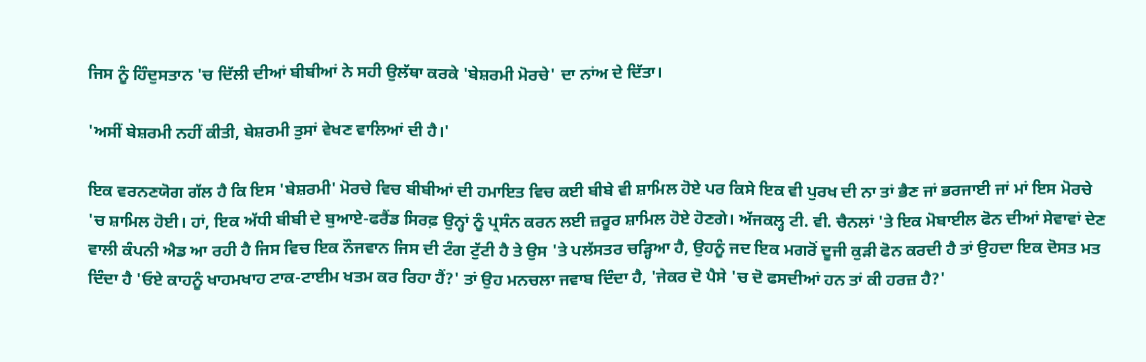ਜਿਸ ਨੂੰ ਹਿੰਦੁਸਤਾਨ 'ਚ ਦਿੱਲੀ ਦੀਆਂ ਬੀਬੀਆਂ ਨੇ ਸਹੀ ਉਲੱਥਾ ਕਰਕੇ 'ਬੇਸ਼ਰਮੀ ਮੋਰਚੇ' ਦਾ ਨਾਂਅ ਦੇ ਦਿੱਤਾ।

'ਅਸੀਂ ਬੇਸ਼ਰਮੀ ਨਹੀਂ ਕੀਤੀ, ਬੇਸ਼ਰਮੀ ਤੁਸਾਂ ਵੇਖਣ ਵਾਲਿਆਂ ਦੀ ਹੈ।'

ਇਕ ਵਰਨਣਯੋਗ ਗੱਲ ਹੈ ਕਿ ਇਸ 'ਬੇਸ਼ਰਮੀ' ਮੋਰਚੇ ਵਿਚ ਬੀਬੀਆਂ ਦੀ ਹਮਾਇਤ ਵਿਚ ਕਈ ਬੀਬੇ ਵੀ ਸ਼ਾਮਿਲ ਹੋਏ ਪਰ ਕਿਸੇ ਇਕ ਵੀ ਪੁਰਖ ਦੀ ਨਾ ਤਾਂ ਭੈਣ ਜਾਂ ਭਰਜਾਈ ਜਾਂ ਮਾਂ ਇਸ ਮੋਰਚੇ 'ਚ ਸ਼ਾਮਿਲ ਹੋਈ। ਹਾਂ, ਇਕ ਅੱਧੀ ਬੀਬੀ ਦੇ ਬੁਆਏ-ਫਰੈਂਡ ਸਿਰਫ਼ ਉਨ੍ਹਾਂ ਨੂੰ ਪ੍ਰਸੰਨ ਕਰਨ ਲਈ ਜ਼ਰੂਰ ਸ਼ਾਮਿਲ ਹੋਏ ਹੋਣਗੇ। ਅੱਜਕਲ੍ਹ ਟੀ. ਵੀ. ਚੈਨਲਾਂ 'ਤੇ ਇਕ ਮੋਬਾਈਲ ਫੋਨ ਦੀਆਂ ਸੇਵਾਵਾਂ ਦੇਣ ਵਾਲੀ ਕੰਪਨੀ ਐਡ ਆ ਰਹੀ ਹੈ ਜਿਸ ਵਿਚ ਇਕ ਨੌਜਵਾਨ ਜਿਸ ਦੀ ਟੰਗ ਟੁੱਟੀ ਹੈ ਤੇ ਉਸ 'ਤੇ ਪਲੱਸਤਰ ਚੜ੍ਹਿਆ ਹੈ, ਉਹਨੂੰ ਜਦ ਇਕ ਮਗਰੋਂ ਦੂਜੀ ਕੁੜੀ ਫੋਨ ਕਰਦੀ ਹੈ ਤਾਂ ਉਹਦਾ ਇਕ ਦੋਸਤ ਮਤ ਦਿੰਦਾ ਹੈ 'ਓਏ ਕਾਹਨੂੰ ਖਾਹਮਖਾਹ ਟਾਕ-ਟਾਈਮ ਖਤਮ ਕਰ ਰਿਹਾ ਹੈਂ?' ਤਾਂ ਉਹ ਮਨਚਲਾ ਜਵਾਬ ਦਿੰਦਾ ਹੈ, 'ਜੇਕਰ ਦੋ ਪੈਸੇ 'ਚ ਦੋ ਫਸਦੀਆਂ ਹਨ ਤਾਂ ਕੀ ਹਰਜ਼ ਹੈ?'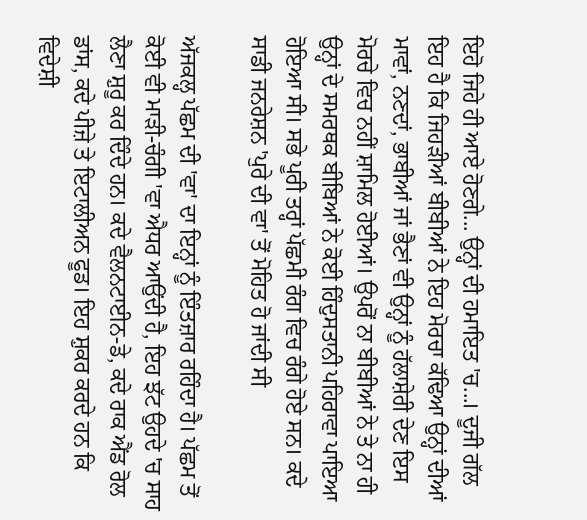ਇਹੋ ਜਿਹੇ ਹੀ ਆਏ ਹੋਣਗੇ... ਉਨ੍ਹਾਂ ਦੀ ਹਮਾਇਤ 'ਚ...। ਦੂਜੀ ਗੱਲ ਇਹ ਹੈ ਕਿ ਜਿਹੜੀਆਂ ਬੀਬੀਆਂ ਨੇ ਇਹ ਮੋਰਚਾ ਕੱਢਿਆ ਉਨ੍ਹਾਂ ਦੀਆਂ ਮਾਵਾਂ, ਨਣਦਾਂ, ਭਾਬੀਆਂ ਜਾਂ ਭੈਣਾਂ ਵੀ ਉਨ੍ਹਾਂ ਨੂੰ ਹੱਲਾਸ਼ੇਰੀ ਦੇਣ ਇਸ ਮੋਰਚੇ ਵਿਚ ਨਹੀਂ ਸ਼ਾਮਿਲ ਹੋਈਆਂ। ਉਪਰੋਂ ਨਾ ਬੀਬੀਆਂ ਨੇ ਤੇ ਨਾ ਹੀ ਉਨ੍ਹਾਂ ਦੇ ਸਮਰਥਕ ਬੀਬਿਆਂ ਨੇ ਕੋਈ ਹਿੰਦੁਸਤਾਨੀ ਪਹਿਰਾਵਾ ਪਾਇਆ ਹੋਇਆ ਸੀ। ਸਭੇ ਪੂਰੀ ਤਰ੍ਹਾਂ ਪੱਛਮੀ ਰੰਗ ਵਿਚ ਰੰਗੇ ਹੋਏ ਸਨ। ਕਦੇ ਸਾਡੀ ਜਨਰੇਸ਼ਨ 'ਪੁਰੇ ਦੀ ਵਾ' ਤੋਂ ਮੋਹਿਤ ਹੋ ਜਾਂਦੀ ਸੀ

ਅੱਜਕਲ੍ਹ ਪੱਛਮ ਦੀ 'ਵਾ' ਦਾ ਇਨ੍ਹਾਂ ਨੂੰ ਇੰਤਜ਼ਾਰ ਰਹਿੰਦਾ ਹੈ। ਪੱਛਮ ਤੋਂ ਕੋਈ ਵੀ ਮਾੜੀ-ਚੰਗੀ 'ਵਾ ਐਧਰ ਆਉਂਦੀ ਹੈ, ਇਹ ਝੱਟ ਉਹਦੇ 'ਚ ਸਾਹ ਲੈਣਾ ਸ਼ੁਰੂ ਕਰ ਦਿੰਦੇ ਹਨ। ਕਦੇ ਵੈਲਨਟਾਈਨ-ਡੇ, ਕਦੇ ਰਾਕ ਐਂਡ ਰੋਲ ਡਾਂਸ, ਕਦੇ ਪੀਜ਼ੇ ਤੇ ਇਟਾਲੀਅਨ ਫੂਡ। ਇਹ ਸ਼ੁਕਰ ਕਰਦੇ ਹਨ ਕਿ ਵਿਦੇਸ਼ੀ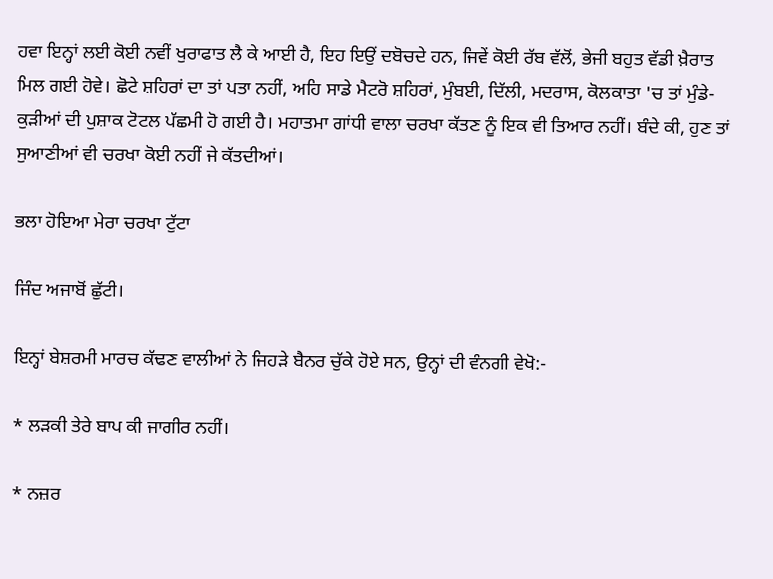ਹਵਾ ਇਨ੍ਹਾਂ ਲਈ ਕੋਈ ਨਵੀਂ ਖੁਰਾਫਾਤ ਲੈ ਕੇ ਆਈ ਹੈ, ਇਹ ਇਉਂ ਦਬੋਚਦੇ ਹਨ, ਜਿਵੇਂ ਕੋਈ ਰੱਬ ਵੱਲੋਂ, ਭੇਜੀ ਬਹੁਤ ਵੱਡੀ ਖ਼ੈਰਾਤ ਮਿਲ ਗਈ ਹੋਵੇ। ਛੋਟੇ ਸ਼ਹਿਰਾਂ ਦਾ ਤਾਂ ਪਤਾ ਨਹੀਂ, ਅਹਿ ਸਾਡੇ ਮੈਟਰੋ ਸ਼ਹਿਰਾਂ, ਮੁੰਬਈ, ਦਿੱਲੀ, ਮਦਰਾਸ, ਕੋਲਕਾਤਾ 'ਚ ਤਾਂ ਮੁੰਡੇ-ਕੁੜੀਆਂ ਦੀ ਪੁਸ਼ਾਕ ਟੋਟਲ ਪੱਛਮੀ ਹੋ ਗਈ ਹੈ। ਮਹਾਤਮਾ ਗਾਂਧੀ ਵਾਲਾ ਚਰਖਾ ਕੱਤਣ ਨੂੰ ਇਕ ਵੀ ਤਿਆਰ ਨਹੀਂ। ਬੰਦੇ ਕੀ, ਹੁਣ ਤਾਂ ਸੁਆਣੀਆਂ ਵੀ ਚਰਖਾ ਕੋਈ ਨਹੀਂ ਜੇ ਕੱਤਦੀਆਂ।

ਭਲਾ ਹੋਇਆ ਮੇਰਾ ਚਰਖਾ ਟੁੱਟਾ

ਜਿੰਦ ਅਜਾਬੋਂ ਛੁੱਟੀ।

ਇਨ੍ਹਾਂ ਬੇਸ਼ਰਮੀ ਮਾਰਚ ਕੱਢਣ ਵਾਲੀਆਂ ਨੇ ਜਿਹੜੇ ਬੈਨਰ ਚੁੱਕੇ ਹੋਏ ਸਨ, ਉਨ੍ਹਾਂ ਦੀ ਵੰਨਗੀ ਵੇਖੋ:-

* ਲੜਕੀ ਤੇਰੇ ਬਾਪ ਕੀ ਜਾਗੀਰ ਨਹੀਂ।

* ਨਜ਼ਰ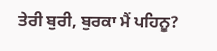ਤੇਰੀ ਬੁਰੀ, ਬੁਰਕਾ ਮੈਂ ਪਹਿਨੂ?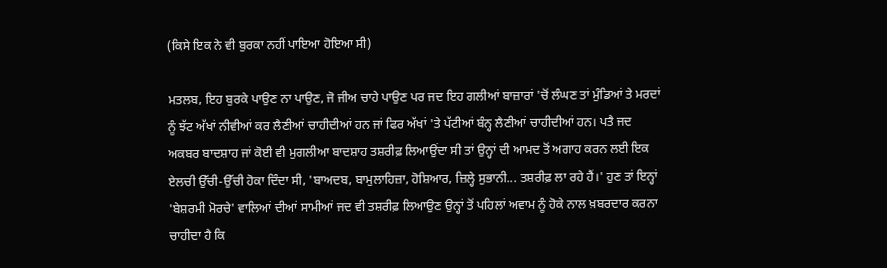(ਕਿਸੇ ਇਕ ਨੇ ਵੀ ਬੁਰਕਾ ਨਹੀਂ ਪਾਇਆ ਹੋਇਆ ਸੀ)

ਮਤਲਬ, ਇਹ ਬੁਰਕੇ ਪਾਉਣ ਨਾ ਪਾਉਣ, ਜੋ ਜੀਅ ਚਾਹੇ ਪਾਉਣ ਪਰ ਜਦ ਇਹ ਗਲੀਆਂ ਬਾਜ਼ਾਰਾਂ 'ਚੋਂ ਲੰਘਣ ਤਾਂ ਮੁੰਡਿਆਂ ਤੇ ਮਰਦਾਂ ਨੂੰ ਝੱਟ ਅੱਖਾਂ ਨੀਵੀਆਂ ਕਰ ਲੈਣੀਆਂ ਚਾਹੀਦੀਆਂ ਹਨ ਜਾਂ ਫਿਰ ਅੱਖਾਂ 'ਤੇ ਪੱਟੀਆਂ ਬੰਨ੍ਹ ਲੈਣੀਆਂ ਚਾਹੀਦੀਆਂ ਹਨ। ਪਤੈ ਜਦ ਅਕਬਰ ਬਾਦਸ਼ਾਹ ਜਾਂ ਕੋਈ ਵੀ ਮੁਗਲੀਆ ਬਾਦਸ਼ਾਹ ਤਸ਼ਰੀਫ਼ ਲਿਆਉਂਦਾ ਸੀ ਤਾਂ ਉਨ੍ਹਾਂ ਦੀ ਆਮਦ ਤੋਂ ਅਗਾਹ ਕਰਨ ਲਈ ਇਕ ਏਲਚੀ ਉੱਚੀ-ਉੱਚੀ ਹੋਕਾ ਦਿੰਦਾ ਸੀ, 'ਬਾਅਦਬ, ਬਾਮੁਲਾਹਿਜ਼ਾ, ਹੋਸ਼ਿਆਰ, ਜ਼ਿਲ੍ਹੇ ਸੁਭਾਨੀ... ਤਸ਼ਰੀਫ਼ ਲਾ ਰਹੇ ਹੈਂ।' ਹੁਣ ਤਾਂ ਇਨ੍ਹਾਂ 'ਬੇਸ਼ਰਮੀ ਮੋਰਚੇ' ਵਾਲਿਆਂ ਦੀਆਂ ਸਾਮੀਆਂ ਜਦ ਵੀ ਤਸ਼ਰੀਫ਼ ਲਿਆਉਣ ਉਨ੍ਹਾਂ ਤੋਂ ਪਹਿਲਾਂ ਅਵਾਮ ਨੂੰ ਹੋਕੇ ਨਾਲ ਖ਼ਬਰਦਾਰ ਕਰਨਾ ਚਾਹੀਦਾ ਹੈ ਕਿ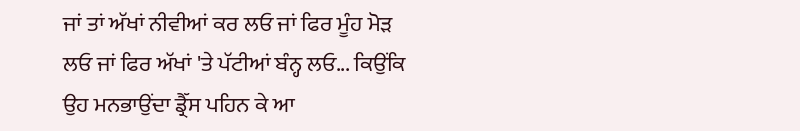ਜਾਂ ਤਾਂ ਅੱਖਾਂ ਨੀਵੀਆਂ ਕਰ ਲਓ ਜਾਂ ਫਿਰ ਮੂੰਹ ਮੋੜ ਲਓ ਜਾਂ ਫਿਰ ਅੱਖਾਂ 'ਤੇ ਪੱਟੀਆਂ ਬੰਨ੍ਹ ਲਓ... ਕਿਉਂਕਿ ਉਹ ਮਨਭਾਉਂਦਾ ਡ੍ਰੈੱਸ ਪਹਿਨ ਕੇ ਆ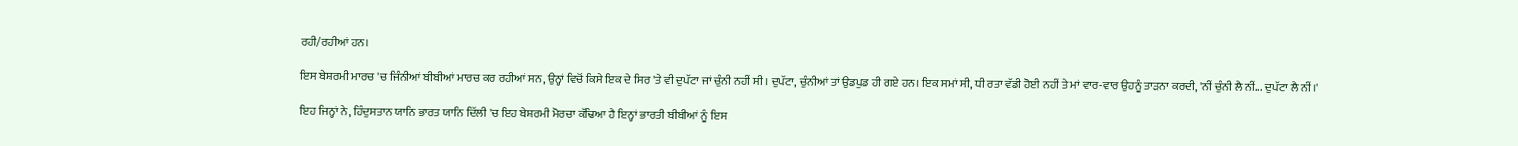ਰਹੀ/ਰਹੀਆਂ ਹਨ।

ਇਸ ਬੇਸ਼ਰਮੀ ਮਾਰਚ 'ਚ ਜਿੰਨੀਆਂ ਬੀਬੀਆਂ ਮਾਰਚ ਕਰ ਰਹੀਆਂ ਸਨ, ਉਨ੍ਹਾਂ ਵਿਚੋਂ ਕਿਸੇ ਇਕ ਦੇ ਸਿਰ 'ਤੇ ਵੀ ਦੁਪੱਟਾ ਜਾਂ ਚੁੰਨੀ ਨਹੀਂ ਸੀ। ਦੁਪੱਟਾ, ਚੁੰਨੀਆਂ ਤਾਂ ਉਡਪੁਡ ਹੀ ਗਏ ਹਨ। ਇਕ ਸਮਾਂ ਸੀ, ਧੀ ਰਤਾ ਵੱਡੀ ਹੋਈ ਨਹੀਂ ਤੇ ਮਾਂ ਵਾਰ-ਵਾਰ ਉਹਨੂੰ ਤਾੜਨਾ ਕਰਦੀ, 'ਨੀਂ ਚੁੰਨੀ ਲੈ ਨੀਂ... ਦੁਪੱਟਾ ਲੈ ਨੀਂ।'

ਇਹ ਜਿਨ੍ਹਾਂ ਨੇ, ਹਿੰਦੁਸਤਾਨ ਯਾਨਿ ਭਾਰਤ ਯਾਨਿ ਦਿੱਲੀ 'ਚ ਇਹ ਬੇਸ਼ਰਮੀ ਮੋਰਚਾ ਕੱਢਿਆ ਹੈ ਇਨ੍ਹਾਂ ਭਾਰਤੀ ਬੀਬੀਆਂ ਨੂੰ ਇਸ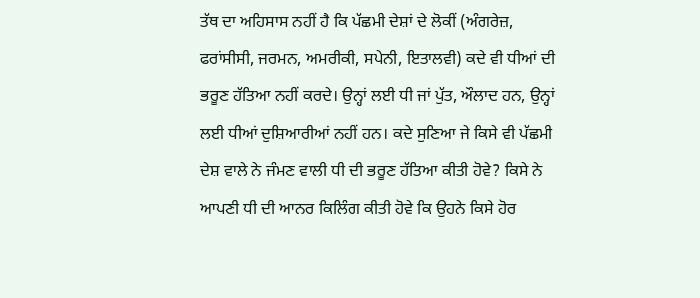ਤੱਥ ਦਾ ਅਹਿਸਾਸ ਨਹੀਂ ਹੈ ਕਿ ਪੱਛਮੀ ਦੇਸ਼ਾਂ ਦੇ ਲੋਕੀਂ (ਅੰਗਰੇਜ਼, ਫਰਾਂਸੀਸੀ, ਜਰਮਨ, ਅਮਰੀਕੀ, ਸਪੇਨੀ, ਇਤਾਲਵੀ) ਕਦੇ ਵੀ ਧੀਆਂ ਦੀ ਭਰੂਣ ਹੱਤਿਆ ਨਹੀਂ ਕਰਦੇ। ਉਨ੍ਹਾਂ ਲਈ ਧੀ ਜਾਂ ਪੁੱਤ, ਔਲਾਦ ਹਨ, ਉਨ੍ਹਾਂ ਲਈ ਧੀਆਂ ਦੁਸ਼ਿਆਰੀਆਂ ਨਹੀਂ ਹਨ। ਕਦੇ ਸੁਣਿਆ ਜੇ ਕਿਸੇ ਵੀ ਪੱਛਮੀ ਦੇਸ਼ ਵਾਲੇ ਨੇ ਜੰਮਣ ਵਾਲੀ ਧੀ ਦੀ ਭਰੂਣ ਹੱਤਿਆ ਕੀਤੀ ਹੋਵੇ? ਕਿਸੇ ਨੇ ਆਪਣੀ ਧੀ ਦੀ ਆਨਰ ਕਿਲਿੰਗ ਕੀਤੀ ਹੋਵੇ ਕਿ ਉਹਨੇ ਕਿਸੇ ਹੋਰ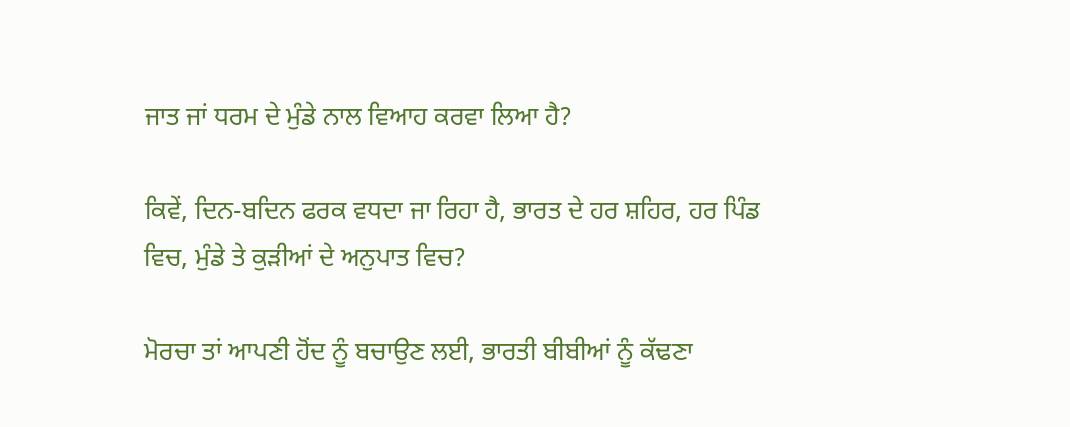ਜਾਤ ਜਾਂ ਧਰਮ ਦੇ ਮੁੰਡੇ ਨਾਲ ਵਿਆਹ ਕਰਵਾ ਲਿਆ ਹੈ?

ਕਿਵੇਂ, ਦਿਨ-ਬਦਿਨ ਫਰਕ ਵਧਦਾ ਜਾ ਰਿਹਾ ਹੈ, ਭਾਰਤ ਦੇ ਹਰ ਸ਼ਹਿਰ, ਹਰ ਪਿੰਡ ਵਿਚ, ਮੁੰਡੇ ਤੇ ਕੁੜੀਆਂ ਦੇ ਅਨੁਪਾਤ ਵਿਚ?

ਮੋਰਚਾ ਤਾਂ ਆਪਣੀ ਹੋਂਦ ਨੂੰ ਬਚਾਉਣ ਲਈ, ਭਾਰਤੀ ਬੀਬੀਆਂ ਨੂੰ ਕੱਢਣਾ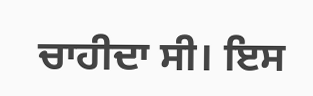ਚਾਹੀਦਾ ਸੀ। ਇਸ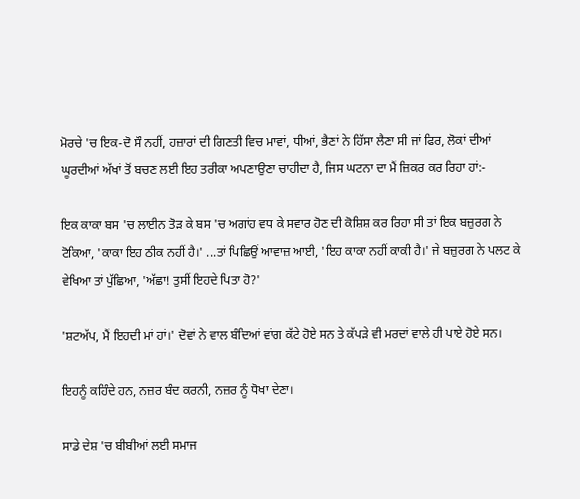ਮੋਰਚੇ 'ਚ ਇਕ-ਦੋ ਸੌ ਨਹੀਂ, ਹਜ਼ਾਰਾਂ ਦੀ ਗਿਣਤੀ ਵਿਚ ਮਾਵਾਂ, ਧੀਆਂ, ਭੈਣਾਂ ਨੇ ਹਿੱਸਾ ਲੈਣਾ ਸੀ ਜਾਂ ਫਿਰ, ਲੋਕਾਂ ਦੀਆਂ ਘੂਰਦੀਆਂ ਅੱਖਾਂ ਤੋਂ ਬਚਣ ਲਈ ਇਹ ਤਰੀਕਾ ਅਪਣਾਉਣਾ ਚਾਹੀਦਾ ਹੈ, ਜਿਸ ਘਟਨਾ ਦਾ ਮੈਂ ਜ਼ਿਕਰ ਕਰ ਰਿਹਾ ਹਾਂ:-

ਇਕ ਕਾਕਾ ਬਸ 'ਚ ਲਾਈਨ ਤੋੜ ਕੇ ਬਸ 'ਚ ਅਗਾਂਹ ਵਧ ਕੇ ਸਵਾਰ ਹੋਣ ਦੀ ਕੋਸ਼ਿਸ਼ ਕਰ ਰਿਹਾ ਸੀ ਤਾਂ ਇਕ ਬਜ਼ੁਰਗ ਨੇ ਟੋਕਿਆ, 'ਕਾਕਾ ਇਹ ਠੀਕ ਨਹੀਂ ਹੈ।' ...ਤਾਂ ਪਿਛਿਉਂ ਆਵਾਜ਼ ਆਈ, 'ਇਹ ਕਾਕਾ ਨਹੀਂ ਕਾਕੀ ਹੈ।' ਜੇ ਬਜ਼ੁਰਗ ਨੇ ਪਲਟ ਕੇ ਵੇਖਿਆ ਤਾਂ ਪੁੱਛਿਆ, 'ਅੱਛਾ! ਤੁਸੀਂ ਇਹਦੇ ਪਿਤਾ ਹੋ?'

'ਸ਼ਟਅੱਪ, ਮੈਂ ਇਹਦੀ ਮਾਂ ਹਾਂ।' ਦੋਵਾਂ ਨੇ ਵਾਲ ਬੰਦਿਆਂ ਵਾਂਗ ਕੱਟੇ ਹੋਏ ਸਨ ਤੇ ਕੱਪੜੇ ਵੀ ਮਰਦਾਂ ਵਾਲੇ ਹੀ ਪਾਏ ਹੋਏ ਸਨ।

ਇਹਨੂੰ ਕਹਿੰਦੇ ਹਨ, ਨਜ਼ਰ ਬੰਦ ਕਰਨੀ, ਨਜ਼ਰ ਨੂੰ ਧੋਖਾ ਦੇਣਾ।

ਸਾਡੇ ਦੇਸ਼ 'ਚ ਬੀਬੀਆਂ ਲਈ ਸਮਾਜ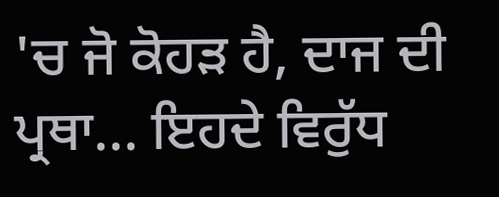'ਚ ਜੋ ਕੋਹੜ ਹੈ, ਦਾਜ ਦੀ ਪ੍ਰਥਾ... ਇਹਦੇ ਵਿਰੁੱਧ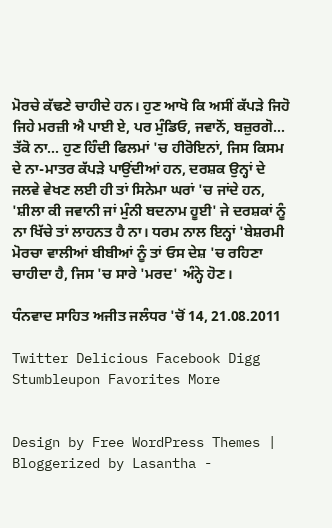ਮੋਰਚੇ ਕੱਢਣੇ ਚਾਹੀਦੇ ਹਨ। ਹੁਣ ਆਖੋ ਕਿ ਅਸੀਂ ਕੱਪੜੇ ਜਿਹੋ ਜਿਹੇ ਮਰਜ਼ੀ ਐ ਪਾਈ ਏ, ਪਰ ਮੁੰਡਿਓ, ਜਵਾਨੋਂ, ਬਜ਼ੁਰਗੋ... ਤੱਕੋ ਨਾ... ਹੁਣ ਹਿੰਦੀ ਫਿਲਮਾਂ 'ਚ ਹੀਰੋਇਨਾਂ, ਜਿਸ ਕਿਸਮ ਦੇ ਨਾ-ਮਾਤਰ ਕੱਪੜੇ ਪਾਉਂਦੀਆਂ ਹਨ, ਦਰਸ਼ਕ ਉਨ੍ਹਾਂ ਦੇ ਜਲਵੇ ਵੇਖਣ ਲਈ ਹੀ ਤਾਂ ਸਿਨੇਮਾ ਘਰਾਂ 'ਚ ਜਾਂਦੇ ਹਨ, 'ਸ਼ੀਲਾ ਕੀ ਜਵਾਨੀ ਜਾਂ ਮੁੰਨੀ ਬਦਨਾਮ ਹੂਈ' ਜੇ ਦਰਸ਼ਕਾਂ ਨੂੰ ਨਾ ਖਿੱਚੇ ਤਾਂ ਲਾਹਨਤ ਹੈ ਨਾ। ਧਰਮ ਨਾਲ ਇਨ੍ਹਾਂ 'ਬੇਸ਼ਰਮੀ ਮੋਰਚਾ ਵਾਲੀਆਂ ਬੀਬੀਆਂ ਨੂੰ ਤਾਂ ਓਸ ਦੇਸ਼ 'ਚ ਰਹਿਣਾ ਚਾਹੀਦਾ ਹੈ, ਜਿਸ 'ਚ ਸਾਰੇ 'ਮਰਦ' ਅੰਨ੍ਹੇ ਹੋਣ।

ਧੰਨਵਾਦ ਸਾਹਿਤ ਅਜੀਤ ਜਲੰਧਰ 'ਚੋਂ 14, 21.08.2011

Twitter Delicious Facebook Digg Stumbleupon Favorites More


Design by Free WordPress Themes | Bloggerized by Lasantha -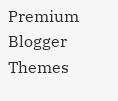Premium Blogger Themes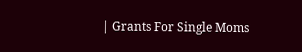| Grants For Single Moms